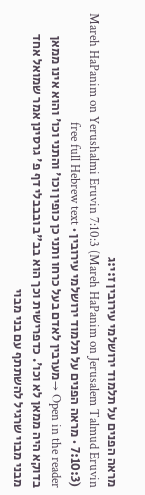מראה הפנים על תלמוד ירושלמי עירובין ז:י:ג
Mareh HaPanim on Yerushalmi Eruvin 7:10:3 (Mareh HaPanim on Jerusalem Talmud Eruvin 7:10:3) · מראה הפנים על תלמוד ירושלמי עירובין · free full Hebrew text
Open in the reader →מערבין לאדם בעל כרחו ותני כן כופין וכו' והתני וכו' והוא אינו ממאן בדוקא היה ממאן לא וכו'. כדפרישית וכך הוא בב"ב ובבבלי דף פ' גרסינן אמר שמואל אחד מבני מבוי שרגיל להשתתף עם בני מבוי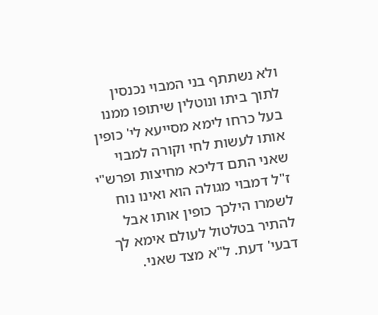ולא נשתתף בני המבוי נכנסין לתוך ביתו ונוטלין שיתופו ממנו בעל כרחו לימא מסייעא לי' כופין אותו לעשות לחי וקורה למבוי שאני התם דליכא מחיצות ופרש"י ז"ל דמבוי מגולה הוא ואינו נוח לשמרו הילכך כופין אותו אבל להתיר בטלטול לעולם אימא לך דבעי' דעת. ל"א מצד שאני.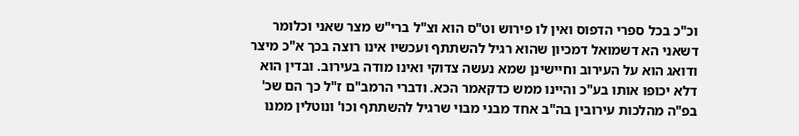וכ"כ בכל ספרי הדפוס ואין לו פירוש וט"ס הוא וצ"ל ברי"ש מצר שאני וכלומר דשאני הא דשמואל דמכיון שהוא רגיל להשתתף ועכשיו אינו רוצה בכך א"כ מיצר ודואג הוא על העירוב וחיישינן שמא נעשה צדוקי ואינו מודה בעירוב. ובדין הוא דלא יכופו אותו בע"כ והיינו ממש כדקאמר הכא. ודברי הרמב"ם ז"ל כך הם שכ' בפ"ה מהלכות עירובין בה"ב אחד מבני מבוי שרגיל להשתתף וכו' ונוטלין ממנו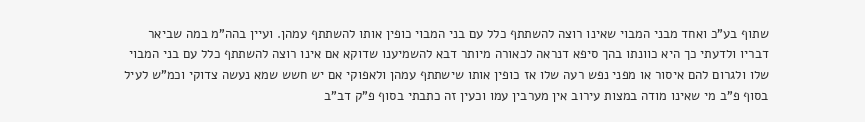שתוף בע"כ ואחד מבני המבוי שאינו רוצה להשתתף כלל עם בני המבוי כופין אותו להשתתף עמהן. ועיין בהה"מ במה שביאר דבריו ולדעתי כך היא כוונתו בהך סיפא דנראה לכאורה מיותר דבא להשמיענו שדוקא אם אינו רוצה להשתתף כלל עם בני המבוי שלו ולגרום להם איסור או מפני נפש רעה שלו אז כופין אותו שישתתף עמהן ולאפוקי אם יש חשש שמא נעשה צדוקי וכמ"ש לעיל בסוף פ"ב מי שאינו מודה במצות עירוב אין מערבין עמו וכעין זה כתבתי בסוף פ"ק דב"ב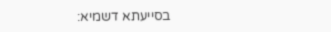בסייעתא דשמיא: